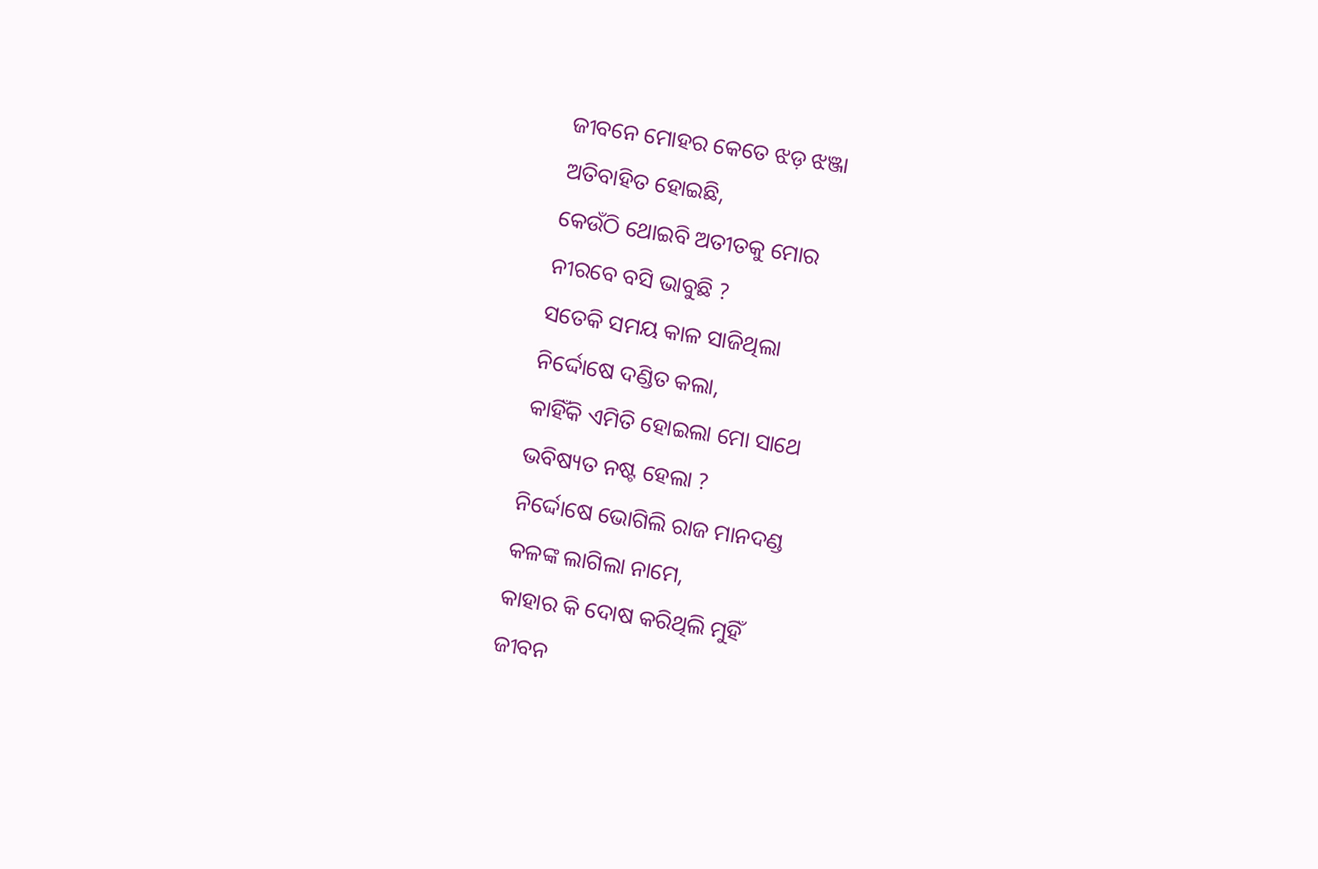ଜୀବନେ ମୋହର କେତେ ଝଡ଼ ଝଞ୍ଜା
ଅତିବାହିତ ହୋଇଛି,
କେଉଁଠି ଥୋଇବି ଅତୀତକୁ ମୋର
ନୀରବେ ବସି ଭାବୁଛି ?
ସତେକି ସମୟ କାଳ ସାଜିଥିଲା
ନିର୍ଦ୍ଦୋଷେ ଦଣ୍ଡିତ କଲା,
କାହିଁକି ଏମିତି ହୋଇଲା ମୋ ସାଥେ
ଭବିଷ୍ୟତ ନଷ୍ଟ ହେଲା ?
ନିର୍ଦ୍ଦୋଷେ ଭୋଗିଲି ରାଜ ମାନଦଣ୍ଡ
କଳଙ୍କ ଲାଗିଲା ନାମେ,
କାହାର କି ଦୋଷ କରିଥିଲି ମୁହିଁ
ଜୀବନ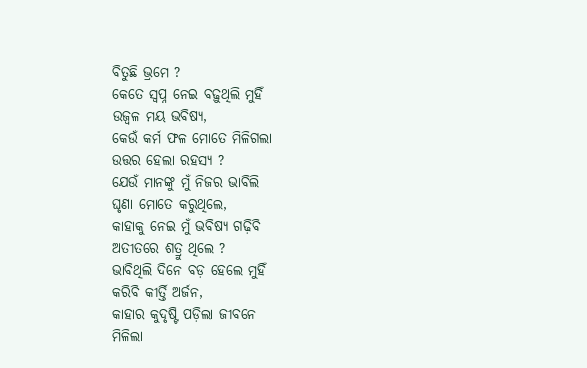ବିତୁଛି ଭ୍ରମେ ?
କେତେ ସ୍ବପ୍ନ ନେଇ ବଢ଼ୁଥିଲି ମୁହିଁ
ଉଜ୍ବଳ ମୟ ଭବିଷ୍ୟ,
କେଉଁ କର୍ମ ଫଳ ମୋତେ ମିଳିଗଲା
ଉତ୍ତର ହେଲା ରହସ୍ୟ ?
ଯେଉଁ ମାନଙ୍କୁ ମୁଁ ନିଜର ଭାବିଲି
ଘୃଣା ମୋତେ କରୁଥିଲେ,
କାହାକୁ ନେଇ ମୁଁ ଭବିଷ୍ୟ ଗଢ଼ିବି
ଅତୀତରେ ଶତ୍ରୁ ଥିଲେ ?
ଭାବିଥିଲି ଦିନେ ବଡ଼ ହେଲେ ମୁହିଁ
କରିବି କୀର୍ତ୍ତି ଅର୍ଜନ,
କାହାର କୁଦୃଷ୍ଟି ପଡ଼ିଲା ଜୀବନେ
ମିଳିଲା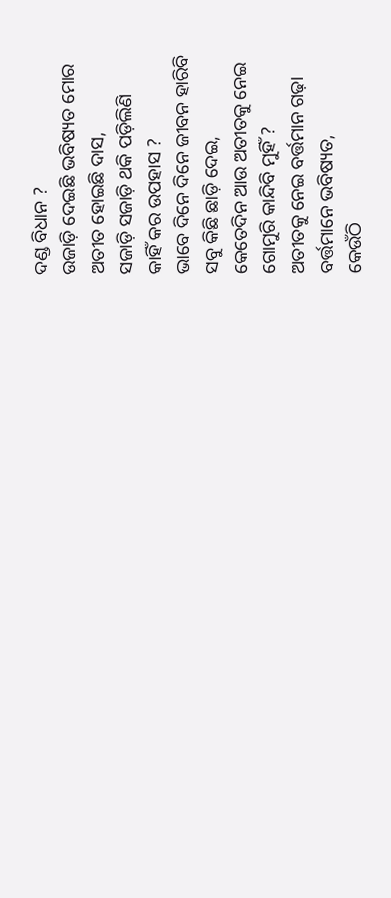ଦଣ୍ଡ ବିଧାନ ?
ଉଜାଡ଼ି ଦେଇଛି ଭବିଷ୍ୟତ ମୋର
ଅତୀତ ହୋଇଛି ଦାସ,
ସଜାଡ଼ି ସଜାଡ଼ି ଥକି ପଡ଼ିଲିଣି
କାହିଁ କର ଉପହାସ ?
ଭାବେ ଦିନେ ଦିନେ ଜୀବନ ହାରିବି
ସବୁ କିଛି ଛାଡ଼ି ଦେଇ,
କେତେଦିନ ଆଉ ଅତୀତକୁ ନେଇ
ଗୋମୁରି କାନ୍ଦିବି ମୁହିଁ ?
ଅତୀତକୁ ନେଇ ବର୍ତ୍ତମାନ ଗଢ଼ା
ବର୍ତ୍ତମାନେ ଭବିଷ୍ୟତ,
କେଉଁଠି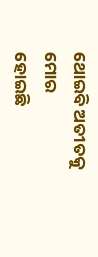ଥୋଇବି ଅତୀତକୁ ମୋର
ହୋଇଛି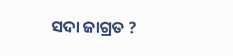ସଦା ଜାଗ୍ରତ ?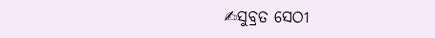✍ସୁବ୍ରତ ସେଠୀ